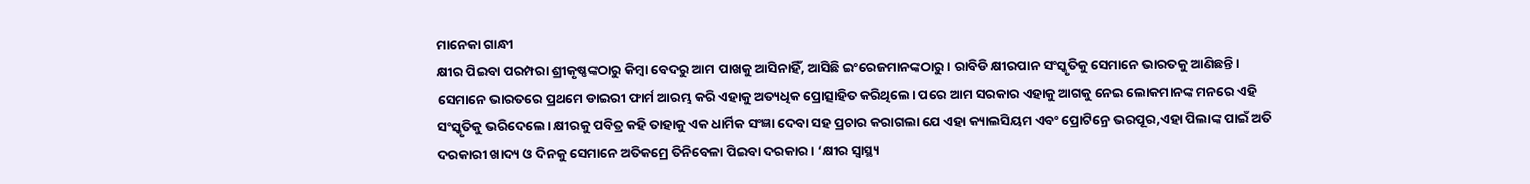ମାନେକା ଗାନ୍ଧୀ
କ୍ଷୀର ପିଇବା ପରମ୍ପରା ଶ୍ରୀକୃଷ୍ଣଙ୍କଠାରୁ କିମ୍ବା ବେଦରୁ ଆମ ପାଖକୁ ଆସିନାହିଁ, ଆସିଛି ଇଂରେଜମାନଙ୍କଠାରୁ। ରାବିଡି କ୍ଷୀରପାନ ସଂସ୍କୃତିକୁ ସେମାନେ ଭାରତକୁ ଆଣିଛନ୍ତି। ସେମାନେ ଭାରତରେ ପ୍ରଥମେ ଡାଇରୀ ଫାର୍ମ ଆରମ୍ଭ କରି ଏହାକୁ ଅତ୍ୟଧିକ ପ୍ରୋତ୍ସାହିତ କରିଥିଲେ। ପରେ ଆମ ସରକାର ଏହାକୁ ଆଗକୁ ନେଇ ଲୋକମାନଙ୍କ ମନରେ ଏହି ସଂସ୍କୃତିକୁ ଭରିଦେଲେ। କ୍ଷୀରକୁ ପବିତ୍ର କହି ତାହାକୁ ଏକ ଧାର୍ମିକ ସଂଜ୍ଞା ଦେବା ସହ ପ୍ରଚାର କରାଗଲା ଯେ ଏହା କ୍ୟାଲସିୟମ ଏବଂ ପ୍ରୋଟିନ୍ରେ ଭରପୂର,ଏହା ପିଲାଙ୍କ ପାଇଁ ଅତି ଦରକାରୀ ଖାଦ୍ୟ ଓ ଦିନକୁ ସେମାନେ ଅତିକମ୍ରେ ତିନିବେଳା ପିଇବା ଦରକାର। ‘କ୍ଷୀର ସ୍ବାସ୍ଥ୍ୟ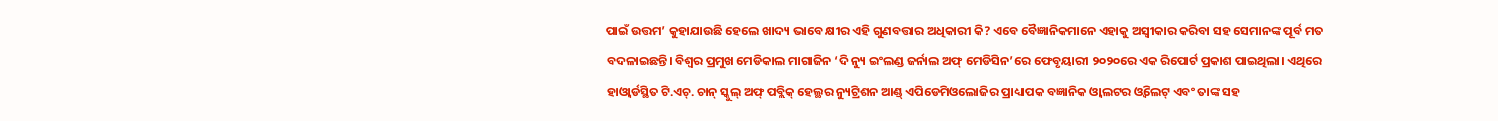ପାଇଁ ଉତ୍ତମ’ କୁହାଯାଉଛି ହେଲେ ଖାଦ୍ୟ ଭାବେ କ୍ଷୀର ଏହି ଗୁଣବତ୍ତାର ଅଧିକାରୀ କି? ଏବେ ବୈଜ୍ଞାନିକମାନେ ଏହାକୁ ଅସ୍ବୀକାର କରିବା ସହ ସେମାନଙ୍କ ପୂର୍ବ ମତ ବଦଳାଇଛନ୍ତି। ବିଶ୍ୱର ପ୍ରମୁଖ ମେଡିକାଲ ମାଗାଜିନ ‘ଦି ନ୍ୟୁ ଇଂଲଣ୍ଡ ଜର୍ନାଲ ଅଫ୍ ମେଡିସିନ’ରେ ଫେବୃୟାରୀ ୨୦୨୦ରେ ଏକ ରିପୋର୍ଟ ପ୍ରକାଶ ପାଇଥିଲା। ଏଥିରେ ହାଓ୍ବାର୍ଡସ୍ଥିତ ଟି.ଏଚ୍. ଚାନ୍ ସ୍କୁଲ୍ ଅଫ୍ ପବ୍ଲିକ୍ ହେଲ୍ଥର ନ୍ୟୁଟ୍ରିଶନ ଆଣ୍ଡ୍ ଏପିଡେମିଓଲୋଜିର ପ୍ରାଧ୍ୟାପକ ବଜ୍ଞାନିକ ଓ୍ବାଲଟର ଓ୍ବିଲେଟ୍ ଏବଂ ତାଙ୍କ ସହ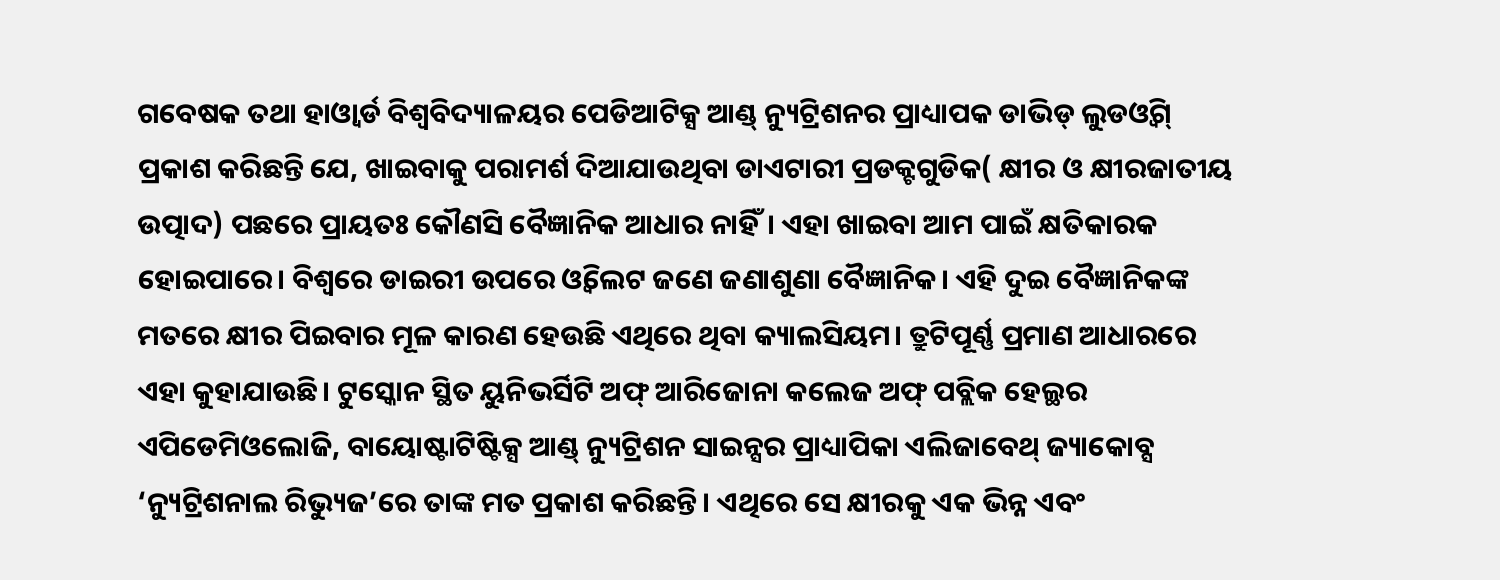ଗବେଷକ ତଥା ହାଓ୍ବାର୍ଡ ବିଶ୍ୱବିଦ୍ୟାଳୟର ପେଡିଆଟିକ୍ସ ଆଣ୍ଡ୍ ନ୍ୟୁଟ୍ରିଶନର ପ୍ରାଧ୍ୟାପକ ଡାଭିଡ୍ ଲୁଡଓ୍ବିଗ୍ ପ୍ରକାଶ କରିଛନ୍ତି ଯେ, ଖାଇବାକୁ ପରାମର୍ଶ ଦିଆଯାଉଥିବା ଡାଏଟାରୀ ପ୍ରଡକ୍ଟଗୁଡିକ( କ୍ଷୀର ଓ କ୍ଷୀରଜାତୀୟ ଉତ୍ପାଦ) ପଛରେ ପ୍ରାୟତଃ କୌଣସି ବୈଜ୍ଞାନିକ ଆଧାର ନାହିଁ। ଏହା ଖାଇବା ଆମ ପାଇଁ କ୍ଷତିକାରକ ହୋଇପାରେ। ବିଶ୍ୱରେ ଡାଇରୀ ଉପରେ ଓ୍ବିଲେଟ ଜଣେ ଜଣାଶୁଣା ବୈଜ୍ଞାନିକ। ଏହି ଦୁଇ ବୈଜ୍ଞାନିକଙ୍କ ମତରେ କ୍ଷୀର ପିଇବାର ମୂଳ କାରଣ ହେଉଛି ଏଥିରେ ଥିବା କ୍ୟାଲସିୟମ। ତ୍ରୁଟିପୂର୍ଣ୍ଣ ପ୍ରମାଣ ଆଧାରରେ ଏହା କୁହାଯାଉଛି। ଟୁସ୍କୋନ ସ୍ଥିତ ୟୁନିଭର୍ସିଟି ଅଫ୍ ଆରିଜୋନା କଲେଜ ଅଫ୍ ପବ୍ଲିକ ହେଲ୍ଥର ଏପିଡେମିଓଲୋଜି, ବାୟୋଷ୍ଟାଟିଷ୍ଟିକ୍ସ ଆଣ୍ଡ୍ ନ୍ୟୁଟ୍ରିଶନ ସାଇନ୍ସର ପ୍ରାଧ୍ୟାପିକା ଏଲିଜାବେଥ୍ ଜ୍ୟାକୋବ୍ସ ‘ନ୍ୟୁଟ୍ରିଶନାଲ ରିଭ୍ୟୁଜ’ରେ ତାଙ୍କ ମତ ପ୍ରକାଶ କରିଛନ୍ତି। ଏଥିରେ ସେ କ୍ଷୀରକୁ ଏକ ଭିନ୍ନ ଏବଂ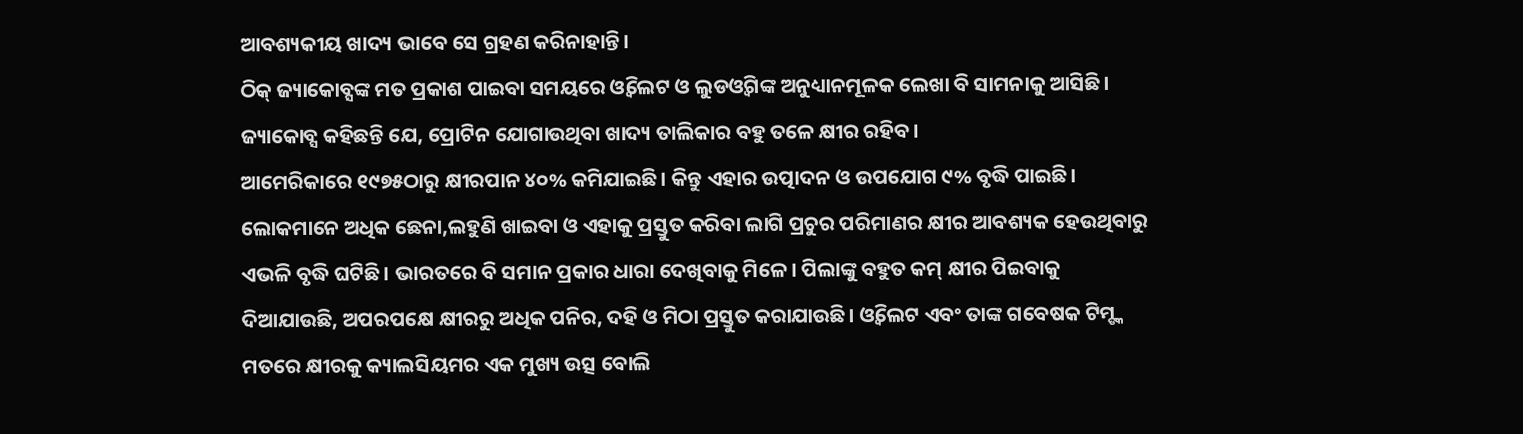ଆବଶ୍ୟକୀୟ ଖାଦ୍ୟ ଭାବେ ସେ ଗ୍ରହଣ କରିନାହାନ୍ତି।
ଠିକ୍ ଜ୍ୟାକୋବ୍ସଙ୍କ ମତ ପ୍ରକାଶ ପାଇବା ସମୟରେ ଓ୍ବିଲେଟ ଓ ଲୁଡଓ୍ବିଗଙ୍କ ଅନୁଧ୍ୟାନମୂଳକ ଲେଖା ବି ସାମନାକୁ ଆସିଛି। ଜ୍ୟାକୋବ୍ସ କହିଛନ୍ତି ଯେ, ପ୍ରୋଟିନ ଯୋଗାଉଥିବା ଖାଦ୍ୟ ତାଲିକାର ବହୁ ତଳେ କ୍ଷୀର ରହିବ।
ଆମେରିକାରେ ୧୯୭୫ଠାରୁ କ୍ଷୀରପାନ ୪୦% କମିଯାଇଛି। କିନ୍ତୁ ଏହାର ଉତ୍ପାଦନ ଓ ଉପଯୋଗ ୯% ବୃଦ୍ଧି ପାଇଛି। ଲୋକମାନେ ଅଧିକ ଛେନା,ଲହୁଣି ଖାଇବା ଓ ଏହାକୁ ପ୍ରସ୍ତୁତ କରିବା ଲାଗି ପ୍ରଚୁର ପରିମାଣର କ୍ଷୀର ଆବଶ୍ୟକ ହେଉଥିବାରୁ ଏଭଳି ବୃଦ୍ଧି ଘଟିଛି। ଭାରତରେ ବି ସମାନ ପ୍ରକାର ଧାରା ଦେଖିବାକୁ ମିଳେ। ପିଲାଙ୍କୁ ବହୁତ କମ୍ କ୍ଷୀର ପିଇବାକୁ ଦିଆଯାଉଛି, ଅପରପକ୍ଷେ କ୍ଷୀରରୁ ଅଧିକ ପନିର, ଦହି ଓ ମିଠା ପ୍ରସ୍ତୁତ କରାଯାଉଛି। ଓ୍ବିଲେଟ ଏବଂ ତାଙ୍କ ଗବେଷକ ଟିମ୍ଙ୍କ ମତରେ କ୍ଷୀରକୁ କ୍ୟାଲସିୟମର ଏକ ମୁଖ୍ୟ ଉତ୍ସ ବୋଲି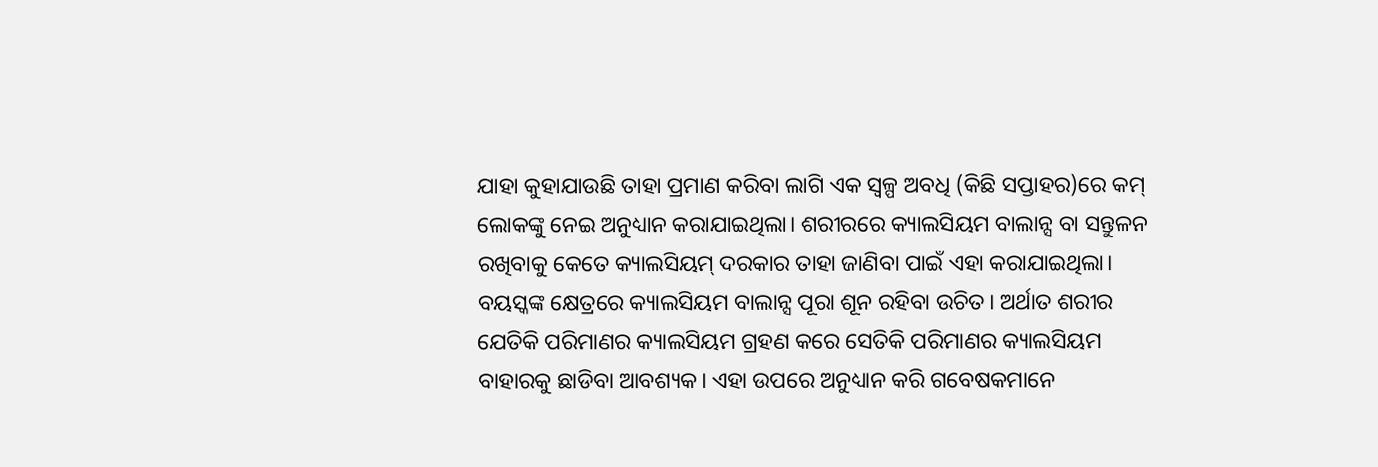ଯାହା କୁହାଯାଉଛି ତାହା ପ୍ରମାଣ କରିବା ଲାଗି ଏକ ସ୍ବଳ୍ପ ଅବଧି (କିଛି ସପ୍ତାହର)ରେ କମ୍ ଲୋକଙ୍କୁ ନେଇ ଅନୁଧ୍ୟାନ କରାଯାଇଥିଲା। ଶରୀରରେ କ୍ୟାଲସିୟମ ବାଲାନ୍ସ ବା ସନ୍ତୁଳନ ରଖିବାକୁ କେତେ କ୍ୟାଲସିୟମ୍ ଦରକାର ତାହା ଜାଣିବା ପାଇଁ ଏହା କରାଯାଇଥିଲା। ବୟସ୍କଙ୍କ କ୍ଷେତ୍ରରେ କ୍ୟାଲସିୟମ ବାଲାନ୍ସ ପୂରା ଶୂନ ରହିବା ଉଚିତ। ଅର୍ଥାତ ଶରୀର ଯେତିକି ପରିମାଣର କ୍ୟାଲସିୟମ ଗ୍ରହଣ କରେ ସେତିକି ପରିମାଣର କ୍ୟାଲସିୟମ ବାହାରକୁ ଛାଡିବା ଆବଶ୍ୟକ। ଏହା ଉପରେ ଅନୁଧ୍ୟାନ କରି ଗବେଷକମାନେ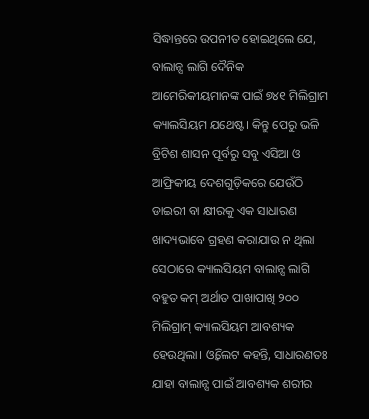ସିଦ୍ଧାନ୍ତରେ ଉପନୀତ ହୋଇଥିଲେ ଯେ, ବାଲାନ୍ସ ଲାଗି ଦୈନିକ ଆମେରିକୀୟମାନଙ୍କ ପାଇଁ ୭୪୧ ମିଲିଗ୍ରାମ କ୍ୟାଲସିୟମ ଯଥେଷ୍ଟ। କିନ୍ତୁ ପେରୁ ଭଳି ବ୍ରିଟିଶ ଶାସନ ପୂର୍ବରୁ ସବୁ ଏସିଆ ଓ ଆଫ୍ରିକୀୟ ଦେଶଗୁଡ଼ିକରେ ଯେଉଁଠି ଡାଇରୀ ବା କ୍ଷୀରକୁ ଏକ ସାଧାରଣ ଖାଦ୍ୟଭାବେ ଗ୍ରହଣ କରାଯାଉ ନ ଥିଲା ସେଠାରେ କ୍ୟାଲସିୟମ ବାଲାନ୍ସ ଲାଗି ବହୁତ କମ୍ ଅର୍ଥାତ ପାଖାପାଖି ୨୦୦ ମିଲିଗ୍ରାମ୍ କ୍ୟାଲସିୟମ ଆବଶ୍ୟକ ହେଉଥିଲା। ଓ୍ବିଲେଟ କହନ୍ତି, ସାଧାରଣତଃ ଯାହା ବାଲାନ୍ସ ପାଇଁ ଆବଶ୍ୟକ ଶରୀର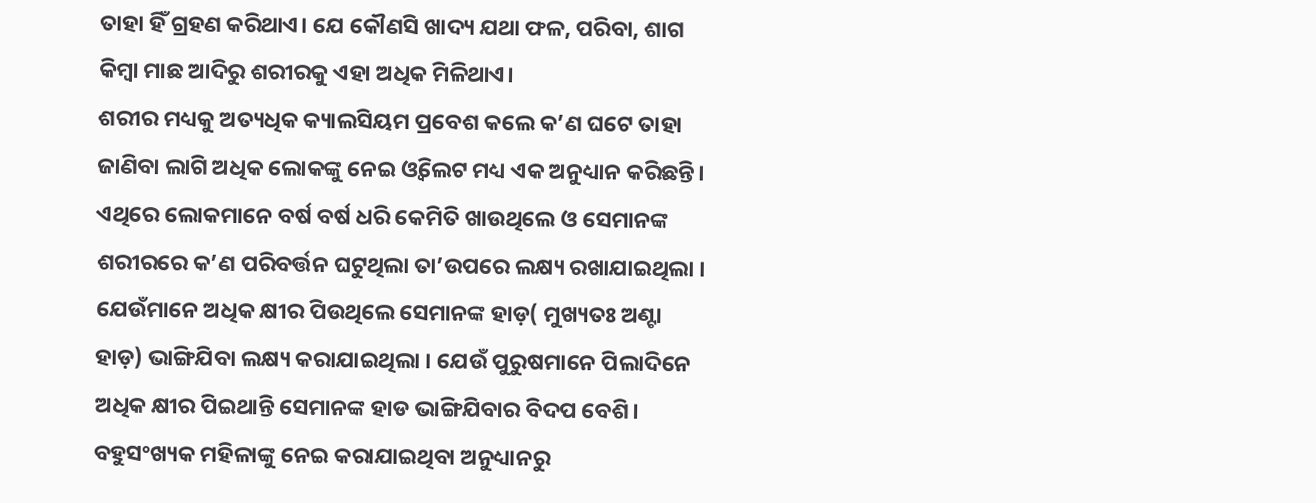ତାହା ହିଁ ଗ୍ରହଣ କରିଥାଏ। ଯେ କୌଣସି ଖାଦ୍ୟ ଯଥା ଫଳ, ପରିବା, ଶାଗ କିମ୍ବା ମାଛ ଆଦିରୁ ଶରୀରକୁ ଏହା ଅଧିକ ମିଳିଥାଏ।
ଶରୀର ମଧ୍ୟକୁ ଅତ୍ୟଧିକ କ୍ୟାଲସିୟମ ପ୍ରବେଶ କଲେ କ’ଣ ଘଟେ ତାହା ଜାଣିବା ଲାଗି ଅଧିକ ଲୋକଙ୍କୁ ନେଇ ଓ୍ବିଲେଟ ମଧ୍ୟ ଏକ ଅନୁଧ୍ୟାନ କରିଛନ୍ତି। ଏଥିରେ ଲୋକମାନେ ବର୍ଷ ବର୍ଷ ଧରି କେମିତି ଖାଉଥିଲେ ଓ ସେମାନଙ୍କ ଶରୀରରେ କ’ଣ ପରିବର୍ତ୍ତନ ଘଟୁଥିଲା ତା’ଉପରେ ଲକ୍ଷ୍ୟ ରଖାଯାଇଥିଲା । ଯେଉଁମାନେ ଅଧିକ କ୍ଷୀର ପିଉଥିଲେ ସେମାନଙ୍କ ହାଡ଼( ମୁଖ୍ୟତଃ ଅଣ୍ଟା ହାଡ଼) ଭାଙ୍ଗିଯିବା ଲକ୍ଷ୍ୟ କରାଯାଇଥିଲା । ଯେଉଁ ପୁରୁଷମାନେ ପିଲାଦିନେ ଅଧିକ କ୍ଷୀର ପିଇଥାନ୍ତି ସେମାନଙ୍କ ହାଡ ଭାଙ୍ଗିଯିବାର ବିଦପ ବେଶି। ବହୁସଂଖ୍ୟକ ମହିଳାଙ୍କୁ ନେଇ କରାଯାଇଥିବା ଅନୁଧ୍ୟାନରୁ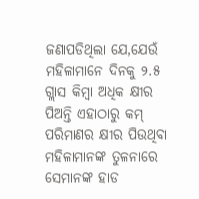ଜଣାପଡିଥିଲା ଯେ,ଯେଉଁ ମହିଳାମାନେ ଦିନକୁ ୨.୫ ଗ୍ଲାସ କିମ୍ବା ଅଧିକ କ୍ଷୀର ପିଅନ୍ତି ଏହାଠାରୁ କମ୍ ପରିମାଣର କ୍ଷୀର ପିଉଥିବା ମହିଳାମାନଙ୍କ ତୁଳନାରେ ସେମାନଙ୍କ ହାଡ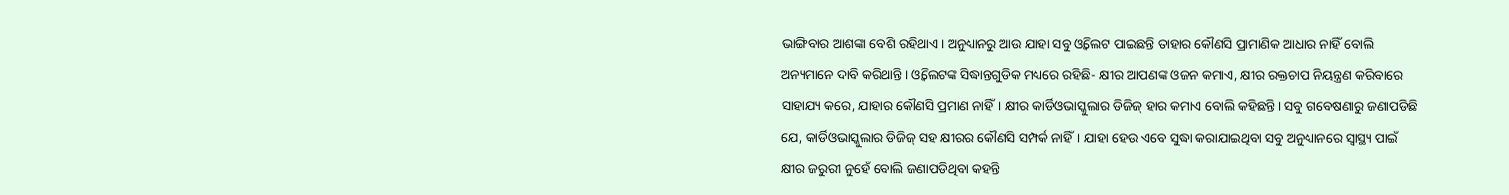ଭାଙ୍ଗିବାର ଆଶଙ୍କା ବେଶି ରହିଥାଏ। ଅନୁଧ୍ୟାନରୁ ଆଉ ଯାହା ସବୁ ଓ୍ବିଲେଟ ପାଇଛନ୍ତି ତାହାର କୌଣସି ପ୍ରାମାଣିକ ଆଧାର ନାହିଁ ବୋଲି ଅନ୍ୟମାନେ ଦାବି କରିଥାନ୍ତି। ଓ୍ବିଲେଟଙ୍କ ସିଦ୍ଧାନ୍ତଗୁଡିକ ମଧ୍ୟରେ ରହିଛି- କ୍ଷୀର ଆପଣଙ୍କ ଓଜନ କମାଏ, କ୍ଷୀର ରକ୍ତଚାପ ନିୟନ୍ତ୍ରଣ କରିବାରେ ସାହାଯ୍ୟ କରେ, ଯାହାର କୌଣସି ପ୍ରମାଣ ନାହିଁ। କ୍ଷୀର କାର୍ଡିଓଭାସ୍କୁଲାର ଡିଜିଜ୍ ହାର କମାଏ ବୋଲି କହିଛନ୍ତି। ସବୁ ଗବେଷଣାରୁ ଜଣାପଡିଛି ଯେ, କାର୍ଡିଓଭାସ୍କୁଲାର ଡିଜିଜ୍ ସହ କ୍ଷୀରର କୌଣସି ସମ୍ପର୍କ ନାହିଁ। ଯାହା ହେଉ ଏବେ ସୁଦ୍ଧା କରାଯାଇଥିବା ସବୁ ଅନୁଧ୍ୟାନରେ ସ୍ବାସ୍ଥ୍ୟ ପାଇଁ କ୍ଷୀର ଜରୁରୀ ନୁହେଁ ବୋଲି ଜଣାପଡିଥିବା କହନ୍ତି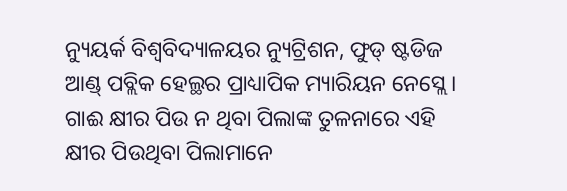ନ୍ୟୁୟର୍କ ବିଶ୍ୱବିଦ୍ୟାଳୟର ନ୍ୟୁଟ୍ରିଶନ, ଫୁଡ୍ ଷ୍ଟଡିଜ ଆଣ୍ଡ୍ ପବ୍ଲିକ ହେଲ୍ଥର ପ୍ରାଧ୍ୟାପିକ ମ୍ୟାରିୟନ ନେସ୍ଲେ।
ଗାଈ କ୍ଷୀର ପିଉ ନ ଥିବା ପିଲାଙ୍କ ତୁଳନାରେ ଏହି କ୍ଷୀର ପିଉଥିବା ପିଲାମାନେ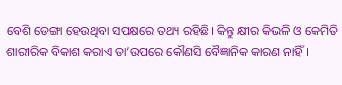ବେଶି ଡେଙ୍ଗା ହେଉଥିବା ସପକ୍ଷରେ ତଥ୍ୟ ରହିଛି। କିନ୍ତୁ କ୍ଷୀର କିଭଳି ଓ କେମିତି ଶାରୀରିକ ବିକାଶ କରାଏ ତା’ଉପରେ କୌଣସି ବୈଜ୍ଞାନିକ କାରଣ ନାହିଁ।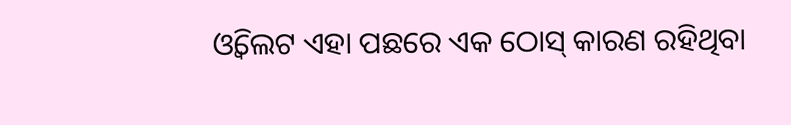ଓ୍ବିଲେଟ ଏହା ପଛରେ ଏକ ଠୋସ୍ କାରଣ ରହିଥିବା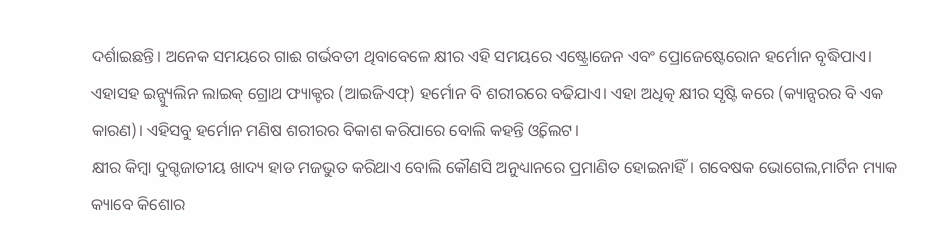ଦର୍ଶାଇଛନ୍ତି। ଅନେକ ସମୟରେ ଗାଈ ଗର୍ଭବତୀ ଥିବାବେଳେ କ୍ଷୀର ଏହି ସମୟରେ ଏଷ୍ଟ୍ରୋଜେନ ଏବଂ ପ୍ରୋଜେଷ୍ଟେରୋନ ହର୍ମୋନ ବୃଦ୍ଧିପାଏ। ଏହାସହ ଇନ୍ସ୍ୟୁଲିନ ଲାଇକ୍ ଗ୍ରୋଥ ଫ୍ୟାକ୍ଟର (ଆଇଜିଏଫ୍) ହର୍ମୋନ ବି ଶରୀରରେ ବଢିଯାଏ। ଏହା ଅଧିତ୍କ କ୍ଷୀର ସୃଷ୍ଟି କରେ (କ୍ୟାନ୍ସରର ବି ଏକ କାରଣ)। ଏହିସବୁ ହର୍ମୋନ ମଣିଷ ଶରୀରର ବିକାଶ କରିପାରେ ବୋଲି କହନ୍ତି ଓ୍ବିଲେଟ।
କ୍ଷୀର କିମ୍ବା ଦୁଗ୍ଦଜାତୀୟ ଖାଦ୍ୟ ହାଡ ମଜଭୁତ କରିଥାଏ ବୋଲି କୌଣସି ଅନୁଧ୍ୟାନରେ ପ୍ରମାଣିତ ହୋଇନାହିଁ। ଗବେଷକ ଭୋଗେଲ,ମାର୍ଟିନ ମ୍ୟାକ କ୍ୟାବେ କିଶୋର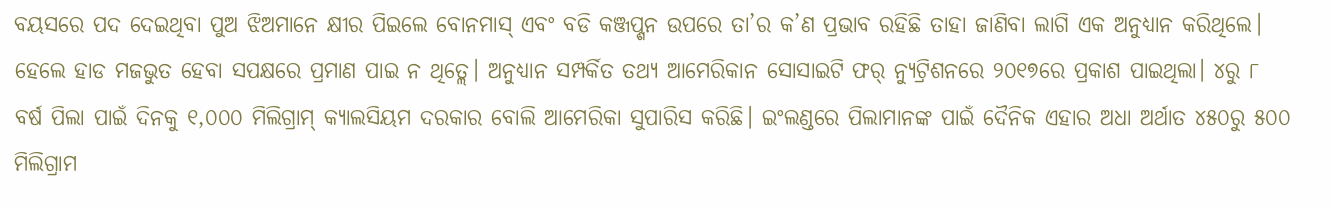ବୟସରେ ପଦ ଦେଇଥିବା ପୁଅ ଝିଅମାନେ କ୍ଷୀର ପିଇଲେ ବୋନମାସ୍ ଏବଂ ବଡି କଞ୍ଜପ୍ଶନ ଉପରେ ତା’ର କ’ଣ ପ୍ରଭାବ ରହିଛି ତାହା ଜାଣିବା ଲାଗି ଏକ ଅନୁଧ୍ୟାନ କରିଥିଲେ। ହେଲେ ହାଡ ମଜଭୁତ ହେବା ସପକ୍ଷରେ ପ୍ରମାଣ ପାଇ ନ ଥିତ୍ଲେ। ଅନୁଧ୍ୟାନ ସମ୍ପର୍କିତ ତଥ୍ୟ ଆମେରିକାନ ସୋସାଇଟି ଫର୍ ନ୍ୟୁଟ୍ରିଶନରେ ୨୦୧୭ରେ ପ୍ରକାଶ ପାଇଥିଲା। ୪ରୁ ୮ ବର୍ଷ ପିଲା ପାଇଁ ଦିନକୁ ୧,୦୦୦ ମିଲିଗ୍ରାମ୍ କ୍ୟାଲସିୟମ ଦରକାର ବୋଲି ଆମେରିକା ସୁପାରିସ କରିଛି। ଇଂଲଣ୍ଡରେ ପିଲାମାନଙ୍କ ପାଇଁ ଦୈନିକ ଏହାର ଅଧା ଅର୍ଥାତ ୪୫୦ରୁ ୫୦୦ ମିଲିଗ୍ରାମ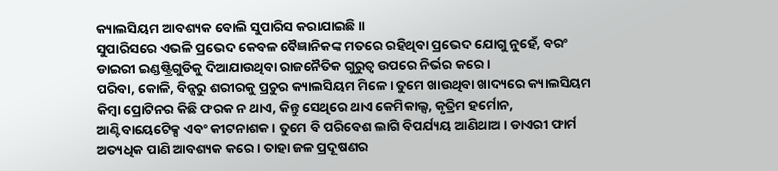କ୍ୟାଲସିୟମ ଆବଶ୍ୟକ ବୋଲି ସୁପାରିସ କରାଯାଇଛି॥
ସୁପାରିସରେ ଏଭଳି ପ୍ରଭେଦ କେବଳ ବୈଜ୍ଞାନିକଙ୍କ ମତରେ ରହିଥିବା ପ୍ରଭେଦ ଯୋଗୁ ନୁହେଁ, ବରଂ ଡାଇରୀ ଇଣ୍ଡଷ୍ଟ୍ରିଗୁଡିକୁ ଦିଆଯାଉଥିବା ରାଜନୈତିକ ଗୁରୁତ୍ୱ ଉପରେ ନିର୍ଭର କରେ।
ପରିବା, କୋଳି, ବିନ୍ସରୁ ଶରୀରକୁ ପ୍ରଚୁର କ୍ୟାଲସିୟମ ମିଳେ। ତୁମେ ଖାଉଥିବା ଖାଦ୍ୟରେ କ୍ୟାଲସିୟମ କିମ୍ବା ପ୍ରୋଟିନର କିଛି ଫରକ ନ ଥାଏ, କିନ୍ତୁ ସେଥିରେ ଥାଏ କେମିକାଲ୍ସ, କୃତ୍ରିମ ହର୍ମୋନ, ଆଣ୍ଟିବାୟେଟେିକ୍ସ ଏବଂ କୀଟନାଶକ। ତୁମେ ବି ପରିବେଶ ଲାଗି ବିପର୍ଯ୍ୟୟ ଆଣିଥାଅ। ଡାଏରୀ ଫାର୍ମ ଅତ୍ୟଧିକ ପାଣି ଆବଶ୍ୟକ କରେ। ତାହା ଜଳ ପ୍ରଦୂଷଣର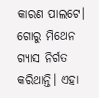କାରଣ ପାଲଟେ। ଗୋରୁ ମିଥେନ ଗ୍ୟାସ ନିର୍ଗତ କରିଥାନ୍ତି। ଏହା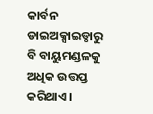କାର୍ବନ ଡାଇଅକ୍ସାଇଡ୍ଠାରୁ ବି ବାୟୁମଣ୍ଡଳକୁ ଅଧିକ ଉତ୍ତପ୍ତ କରିଥାଏ।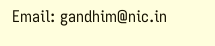Email: gandhim@nic.in